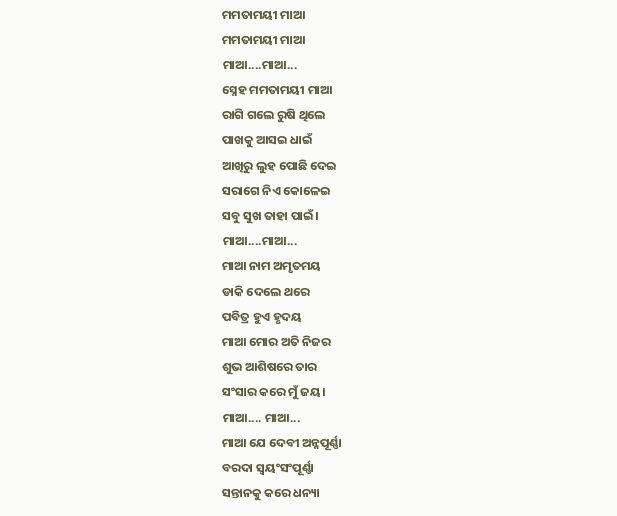ମମତାମୟୀ ମାଆ
ମମତାମୟୀ ମାଆ
ମାଆ....ମାଆ...
ସ୍ନେହ ମମତାମୟୀ ମାଆ
ରାଗି ଗଲେ ରୁଷି ଥିଲେ
ପାଖକୁ ଆସଇ ଧାଇଁ
ଆଖିରୁ ଲୁହ ପୋଛି ଦେଇ
ସରାଗେ ନିଏ କୋଳେଇ
ସବୁ ସୁଖ ତାହା ପାଇଁ।
ମାଆ....ମାଆ...
ମାଆ ନାମ ଅମୃତମୟ
ଡାକି ଦେଲେ ଥରେ
ପବିତ୍ର ହୁଏ ହୃଦୟ
ମାଆ ମୋର ଅତି ନିଜର
ଶୁଭ ଆଶିଷରେ ତାର
ସଂସାର କରେ ମୁଁ ଜୟ।
ମାଆ.... ମାଆ...
ମାଆ ଯେ ଦେବୀ ଅନ୍ନପୂର୍ଣ୍ଣା
ବରଦା ସ୍ଵୟଂସଂପୂର୍ଣ୍ଣା
ସନ୍ତାନକୁ କରେ ଧନ୍ୟା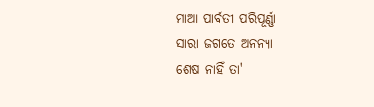ମାଆ ପାର୍ବତୀ ପରିପୂର୍ଣ୍ଣା
ସାରା ଜଗତେ ଅନନ୍ୟା
ଶେଷ ନାହିଁ ତା'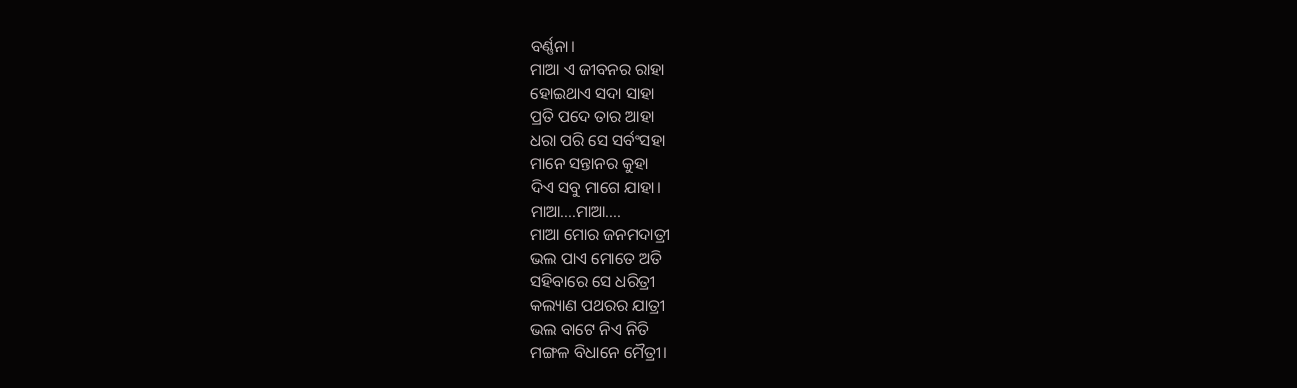ବର୍ଣ୍ଣନା।
ମାଆ ଏ ଜୀବନର ରାହା
ହୋଇଥାଏ ସଦା ସାହା
ପ୍ରତି ପଦେ ତାର ଆହା
ଧରା ପରି ସେ ସର୍ବଂସହା
ମାନେ ସନ୍ତାନର କୁହା
ଦିଏ ସବୁ ମାଗେ ଯାହା।
ମାଆ....ମାଆ....
ମାଆ ମୋର ଜନମଦାତ୍ରୀ
ଭଲ ପାଏ ମୋତେ ଅତି
ସହିବାରେ ସେ ଧରିତ୍ରୀ
କଲ୍ୟାଣ ପଥରର ଯାତ୍ରୀ
ଭଲ ବାଟେ ନିଏ ନିତି
ମଙ୍ଗଳ ବିଧାନେ ମୈତ୍ରୀ।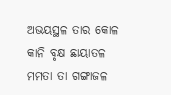ଅଭୟସ୍ଥଳ ତାର କୋଳ
କାନି ବୃକ୍ଷ ଛାୟାତଳ
ମମତା ତା ଗଙ୍ଗାଜଳ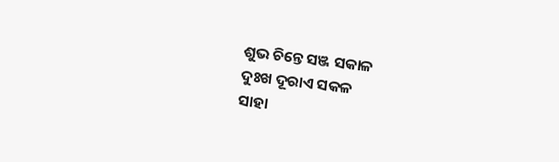ଶୁଭ ଚିନ୍ତେ ସଞ୍ଜ ସକାଳ
ଦୁଃଖ ଦୂରାଏ ସକଳ
ସାହା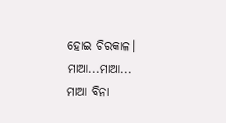ହୋଇ ଚିରକାଳ।
ମାଆ...ମାଆ...
ମାଆ ବିନା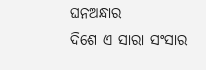ଘନଅନ୍ଧାର
ଦିଶେ ଏ ସାରା ସଂସାର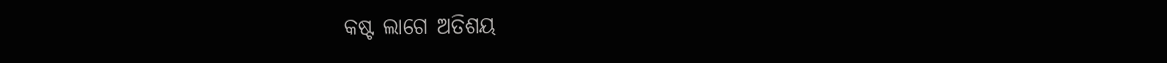କଷ୍ଟ ଲାଗେ ଅତିଶୟ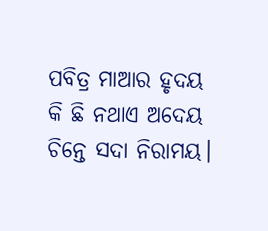ପବିତ୍ର ମାଆର ହୃଦୟ
କି ଛି ନଥାଏ ଅଦେୟ
ଚିନ୍ତେ ସଦା ନିରାମୟ।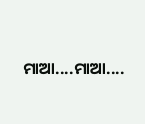ମାଆ....ମାଆ....